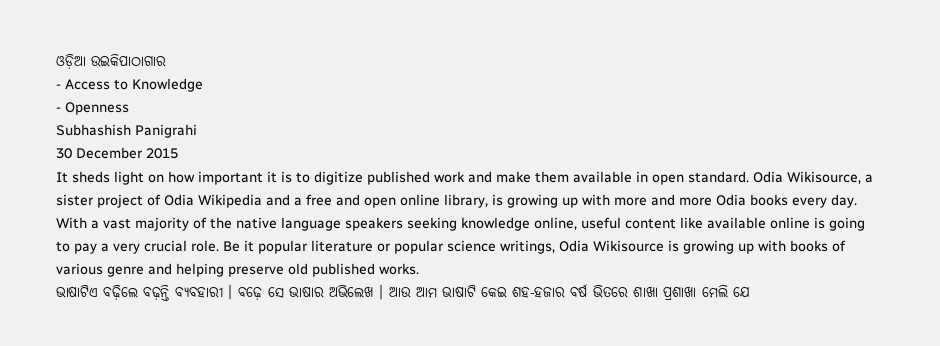ଓଡ଼ିଆ ଉଇକିପାଠାଗାର
- Access to Knowledge
- Openness
Subhashish Panigrahi
30 December 2015
It sheds light on how important it is to digitize published work and make them available in open standard. Odia Wikisource, a sister project of Odia Wikipedia and a free and open online library, is growing up with more and more Odia books every day. With a vast majority of the native language speakers seeking knowledge online, useful content like available online is going to pay a very crucial role. Be it popular literature or popular science writings, Odia Wikisource is growing up with books of various genre and helping preserve old published works.
ଭାଷାଟିଏ ବଢ଼ିଲେ ବଢ଼ନ୍ତି ବ୍ୟବହାରୀ । ବଢ଼େ ସେ ଭାଷାର ଅଭିଲେଖ । ଆଉ ଆମ ଭାଷାଟି କେଇ ଶହ-ହଜାର ବର୍ଷ ଭିତରେ ଶାଖା ପ୍ରଶାଖା ମେଲି ଯେ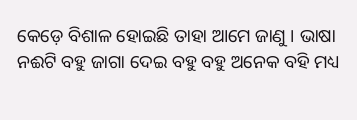କେଡ଼େ ବିଶାଳ ହୋଇଛି ତାହା ଆମେ ଜାଣୁ । ଭାଷା ନଈଟି ବହୁ ଜାଗା ଦେଇ ବହୁ ବହୁ ଅନେକ ବହି ମଧ୍ୟ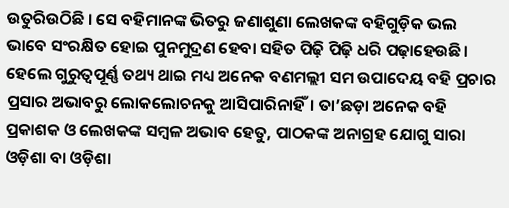ଉତୁରିଉଠିଛି । ସେ ବହିମାନଙ୍କ ଭିତରୁ ଜଣାଶୁଣା ଲେଖକଙ୍କ ବହିଗୁଡ଼ିକ ଭଲ ଭାବେ ସଂରକ୍ଷିତ ହୋଇ ପୁନମୁଦ୍ରଣ ହେବା ସହିତ ପିଢ଼ି ପିଢ଼ି ଧରି ପଢ଼ାହେଉଛି। ହେଲେ ଗୁରୁତ୍ଵପୂର୍ଣ୍ଣ ତଥ୍ୟ ଥାଇ ମଧ୍ୟ ଅନେକ ବଣମଲ୍ଲୀ ସମ ଉପାଦେୟ ବହି ପ୍ରଚାର ପ୍ରସାର ଅଭାବରୁ ଲୋକଲୋଚନକୁ ଆସିପାରିନାହିଁ। ତା’ଛଡ଼ା ଅନେକ ବହି ପ୍ରକାଶକ ଓ ଲେଖକଙ୍କ ସମ୍ବଳ ଅଭାବ ହେତୁ, ପାଠକଙ୍କ ଅନାଗ୍ରହ ଯୋଗୁ ସାରା ଓଡ଼ିଶା ବା ଓଡ଼ିଶା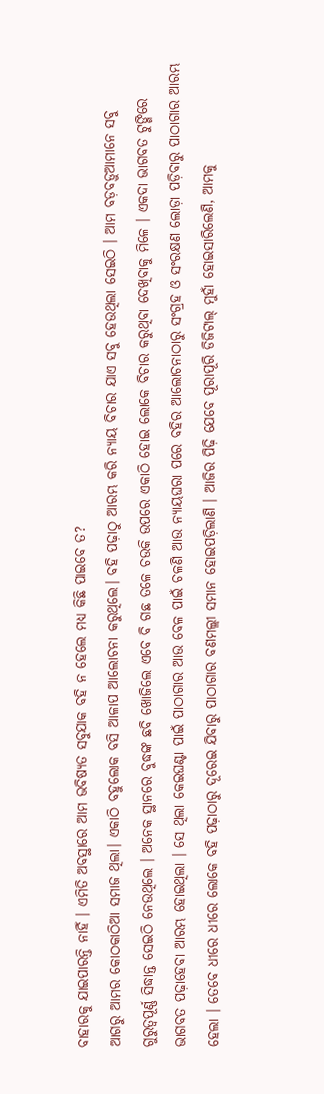ବାହାରକୁ ଯାଇପାରନ୍ତି ନାହିଁ । ଏମିତି ଅବସ୍ଥାରେ ଆମ ଭବିଷ୍ୟତ ସବୁଯାକ ବହି ନ ହେଲେ ମଧ୍ୟ କିଛି ପାଇବେ ତ?
ଆଗରୁ ଆମର କୋଠକାଠିଆ ସମାଜ ଥିଲା। ଏକାଠି ବହୁଲୋକ ବସି ଆଳାପ ଆଲୋଚନା କରୁଥିଲେ। ବହି ପଢ଼ାଠୁ ଆରମ୍ଭ କରି ନ୍ୟାୟ ବିଚାର ଯାଏ ସବୁ ହେଉଥିଲା ସେଇଠି । ଆମ ବଡ଼ବଡ଼ୁଆମାନେ ସବୁ ଗୁରୁତ୍ଵପୂର୍ଣ୍ଣ ସିଦ୍ଧାନ୍ତ ସେଇଠି ନେଉଥିଲେ । ଅନେକ ସ୍ଥାନରେ ବୁଦ୍ଧଙ୍କ ଛବି ଖୋଜିଲେ ଏବେ ବି ଗଛ ତଳେ ଚଉକି ଉପରେ ଏକାଠି ହୋଇ ଲୋକେ ବିଚାର କରୁଥିବା ଦେଖିବାକୁ ମିଳେ । ଏକଦା ଭାଗବତ ଟୁଙ୍ଗିରେ ଭାଗବତ ପଢ଼ାହେବା ଆରମ୍ଭ ହୋଇଥିଲା । ସେ ଥିଲା କେଇଘଣ୍ଟା ପାଇଁ ପାଠାଗାର ଆଉ ବେଳ ପାଇଁ ଚଳଣି ଆଉ ନ୍ୟାୟଘରା ପରେ ବହିର ଆଲୋଚନାଠାରୁ ସଂଗ୍ରହ ଓ ସଂରକ୍ଷଣ ଲୋଡ଼ା ପଡ଼ିବାରୁ ପାଠାଗାର ଆରମ୍ଭ ହେଲା । ତେବେ ଧୀରେ ଧୀରେ ଲୋକେ ବହି ପଢ଼ାଠାରୁ ଦୂରେଇ ଯିବାରୁ ପାଠାଗାର ବଣମଲ୍ଲୀ ସମାନ ହୋଇପଡ଼ିଲାଣି । ଆଜିର ପିଢ଼ି ଯେବେ ପୂରାପୂରି ଡିଜିଟାଲ୍ ମୁହାଁ ହୋଇସାରିଲେଣି, ଆମକୁ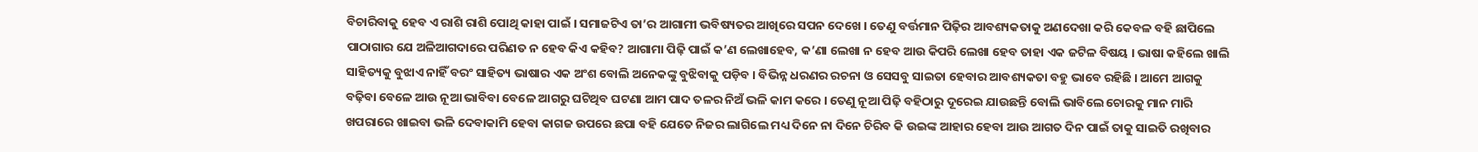ବିଚାରିବାକୁ ହେବ ଏ ରାଶି ରାଶି ପୋଥି କାହା ପାଇଁ । ସମାଜଟିଏ ତା’ର ଆଗାମୀ ଭବିଷ୍ୟତର ଆଖିରେ ସପନ ଦେଖେ । ତେଣୁ ବର୍ତ୍ତମାନ ପିଢ଼ିର ଆବଶ୍ୟକତାକୁ ଅଣଦେଖା କରି କେବଳ ବହି ଛାପିଲେ ପାଠାଗାର ଯେ ଅଳିଆଗଦାରେ ପରିଣତ ନ ହେବ କିଏ କହିବ? ଆଗାମା ପିଢ଼ି ପାଇଁ କ’ଣ ଲେଖାହେବ, କ’ଣା ଲେଖା ନ ହେବ ଆଉ କିପରି ଲେଖା ହେବ ତାହା ଏକ ଜଟିଳ ବିଷୟ । ଭାଷା କହିଲେ ଖାଲି ସାହିତ୍ୟକୁ ବୁଝାଏ ନାହିଁ ବରଂ ସାହିତ୍ୟ ଭାଷାର ଏକ ଅଂଶ ବୋଲି ଅନେକଙ୍କୁ ବୁଝିବାକୁ ପଡ଼ିବ । ବିଭିନ୍ନ ଧରଣର ରଚନା ଓ ସେସବୁ ସାଇତା ହେବାର ଆବଶ୍ୟକତା ବହୁ ଭାବେ ରହିଛି । ଆମେ ଆଗକୁ ବଢ଼ିବା ବେଳେ ଆଉ ନୂଆ ଭାବିବା ବେଳେ ଆଗରୁ ଘଟିଥିବ ଘଟଣା ଆମ ପାଦ ତଳର ନିଅଁ ଭଳି କାମ କରେ । ତେଣୁ ନୂଆ ପିଢ଼ି ବହିଠାରୁ ଦୂରେଇ ଯାଉଛନ୍ତି ବୋଲି ଭାବିଲେ ଚୋରକୁ ମାନ ମାରି ଖପରାରେ ଖାଇବା ଭଳି ଦେବାକାମି ହେବା କାଗଜ ଉପରେ ଛପା ବହି ଯେତେ ନିଜର ଲାଗିଲେ ମଧ୍ୟ ଦିନେ ନା ଦିନେ ଚିରିବ କି ଉଇଙ୍କ ଆହାର ହେବା ଆଉ ଆଗତ ଦିନ ପାଇଁ ତାକୁ ସାଇତି ରଖିବାର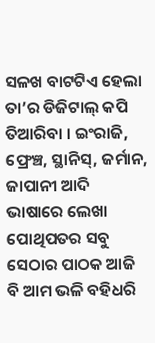ସଳଖ ବାଟଟିଏ ହେଲା ତା’ର ଡିଜିଟାଲ୍ କପି ତିଆରିବା । ଇଂରାଜି, ଫ୍ରେଞ୍ଚ, ସ୍ଥାନିସ୍, ଜର୍ମାନ, ଜାପାନୀ ଆଦି ଭାଷାରେ ଲେଖା ପୋଥିପତର ସବୁ ସେଠାର ପାଠକ ଆଜି ବି ଆମ ଭଳି ବହିଧରି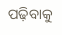ପଢ଼ିବାକୁ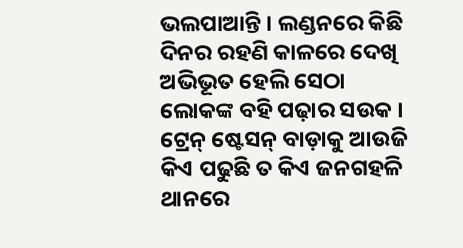ଭଲପାଆନ୍ତି । ଲଣ୍ଡନରେ କିଛି ଦିନର ରହଣି କାଳରେ ଦେଖି ଅଭିଭୂତ ହେଲି ସେଠା ଲୋକଙ୍କ ବହି ପଢ଼ାର ସଉକ । ଟ୍ରେନ୍ ଷ୍ଟେସନ୍ ବାଡ଼ାକୁ ଆଉଜି କିଏ ପଢୁଛି ତ କିଏ ଜନଗହଳି ଥାନରେ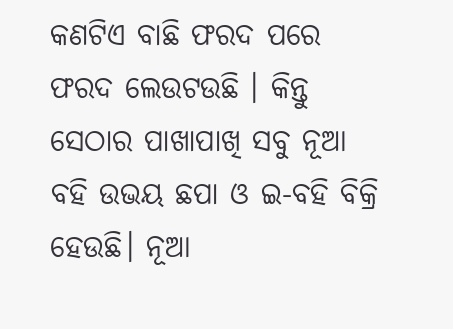କଣଟିଏ ବାଛି ଫରଦ ପରେ ଫରଦ ଲେଉଟଉଛି । କିନ୍ତୁ ସେଠାର ପାଖାପାଖି ସବୁ ନୂଆ ବହି ଉଭୟ ଛପା ଓ ଇ-ବହି ବିକ୍ରି ହେଉଛି। ନୂଆ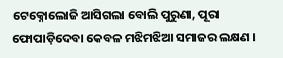ଟେକ୍ନୋଲୋଜି ଆସିଗଲା ବୋଲି ପୁରୁଣା, ପୂରା ଫୋପାଡ଼ିଦେବା କେବଳ ମଝିମଝିଆ ସମାଜର ଲକ୍ଷଣ ।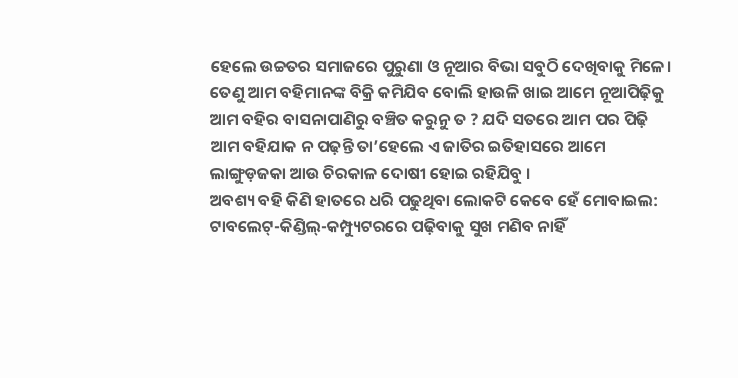ହେଲେ ଉଚ୍ଚତର ସମାଜରେ ପୁରୁଣା ଓ ନୂଆର ବିଭା ସବୁଠି ଦେଖିବାକୁ ମିଳେ। ତେଣୁ ଆମ ବହିମାନଙ୍କ ବିକ୍ରି କମିଯିବ ବୋଲି ହାଉଳି ଖାଇ ଆମେ ନୂଆପିଢ଼ିକୁ ଆମ ବହିର ବାସନାପାଣିରୁ ବଞ୍ଚିତ କରୁନୁ ତ ? ଯଦି ସତରେ ଆମ ପର ପିଢ଼ି ଆମ ବହିଯାକ ନ ପଢ଼ନ୍ତି ତା’ହେଲେ ଏ ଜାତିର ଇତିହାସରେ ଆମେ ଲାଙ୍ଗୁଡ଼ଜକା ଆଉ ଚିରକାଳ ଦୋଷୀ ହୋଇ ରହିଯିବୁ ।
ଅବଶ୍ୟ ବହି କିଣି ହାତରେ ଧରି ପଢୁଥିବା ଲୋକଟି କେବେ ହେଁ ମୋବାଇଲ: ଟାବଲେଟ୍-କିଣ୍ଡିଲ୍-କମ୍ପ୍ୟୁଟରରେ ପଢ଼ିବାକୁ ସୁଖ ମଣିବ ନାହିଁ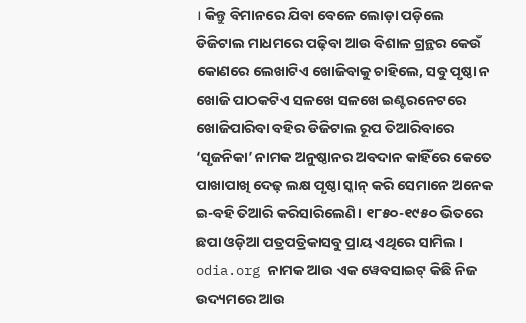। କିନ୍ତୁ ବିମାନରେ ଯିବା ବେଳେ ଲୋଡ଼ା ପଡ଼ିଲେ ଡିଜିଟାଲ ମାଧମରେ ପଢ଼ିବା ଆଉ ବିଶାଳ ଗ୍ରନ୍ଥର କେଉଁ କୋଣରେ ଲେଖାଟିଏ ଖୋଜିବାକୁ ଚାହିଲେ, ସବୁ ପୃଷ୍ଠା ନ ଖୋଜି ପାଠକଟିଏ ସଳଖେ ସଳଖେ ଇଣ୍ଟରନେଟରେ ଖୋଜିପାରିବା ବହିର ଡିଜିଟାଲ ରୂପ ତିଆରିବାରେ ‘ସୃଜନିକା’ ନାମକ ଅନୁଷ୍ଠାନର ଅବଦାନ କାହିଁରେ କେତେ ପାଖାପାଖି ଦେଢ଼ ଲକ୍ଷ ପୃଷ୍ଠା ସ୍କାନ୍ କରି ସେମାନେ ଅନେକ ଇ-ବହି ତିଆରି କରିସାରିଲେଣି। ୧୮୫୦-୧୯୫୦ ଭିତରେ ଛପା ଓଡ଼ିଆ ପତ୍ରପତ୍ରିକାସବୁ ପ୍ରାୟ ଏଥିରେ ସାମିଲ । odia.org ନାମକ ଆଉ ଏକ ୱେବସାଇଟ୍ କିଛି ନିଜ ଉଦ୍ୟମରେ ଆଉ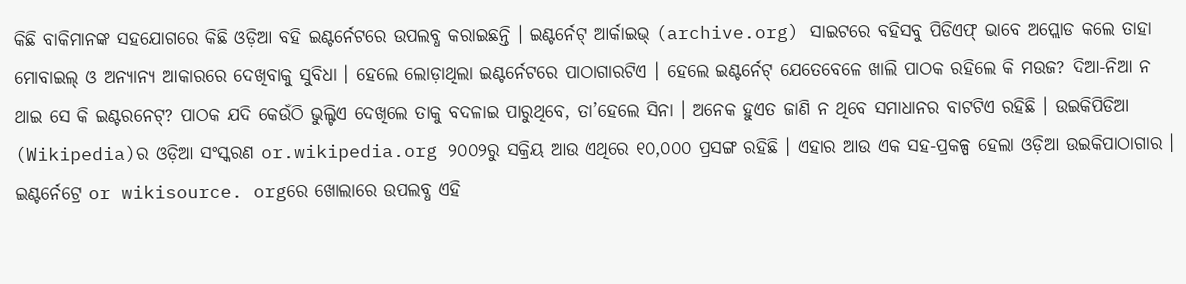କିଛି ବାକିମାନଙ୍କ ସହଯୋଗରେ କିଛି ଓଡ଼ିଆ ବହି ଇଣ୍ଟର୍ନେଟରେ ଉପଲବ୍ଧ କରାଇଛନ୍ତି । ଇଣ୍ଟର୍ନେଟ୍ ଆର୍କାଇଭ୍ (archive.org) ସାଇଟରେ ବହିସବୁ ପିଡିଏଫ୍ ଭାବେ ଅପ୍ଲୋଡ କଲେ ତାହା ମୋବାଇଲ୍ ଓ ଅନ୍ୟାନ୍ୟ ଆକାରରେ ଦେଖିବାକୁ ସୁବିଧା । ହେଲେ ଲୋଡ଼ାଥିଲା ଇଣ୍ଟର୍ନେଟରେ ପାଠାଗାରଟିଏ । ହେଲେ ଇଣ୍ଟର୍ନେଟ୍ ଯେତେବେଳେ ଖାଲି ପାଠକ ରହିଲେ କି ମଉଜ? ଦିଆ-ନିଆ ନ ଥାଇ ସେ କି ଇଣ୍ଟରନେଟ୍? ପାଠକ ଯଦି କେଉଁଠି ଭୁଲ୍ଟିଏ ଦେଖିଲେ ତାକୁ ବଦଳାଇ ପାରୁଥିବେ, ତା’ହେଲେ ସିନା । ଅନେକ ହୁଏତ ଜାଣି ନ ଥିବେ ସମାଧାନର ବାଟଟିଏ ରହିଛି । ଉଇକିପିଡିଆ (Wikipedia)ର ଓଡ଼ିଆ ସଂସ୍କରଣ or.wikipedia.org ୨୦୦୨ରୁ ସକ୍ରିୟ ଆଉ ଏଥିରେ ୧୦,୦୦୦ ପ୍ରସଙ୍ଗ ରହିଛି । ଏହାର ଆଉ ଏକ ସହ-ପ୍ରକଳ୍ପ ହେଲା ଓଡ଼ିଆ ଉଇକିପାଠାଗାର । ଇଣ୍ଟର୍ନେଟ୍ରେ or wikisource. orgରେ ଖୋଲାରେ ଉପଲବ୍ଧ ଏହି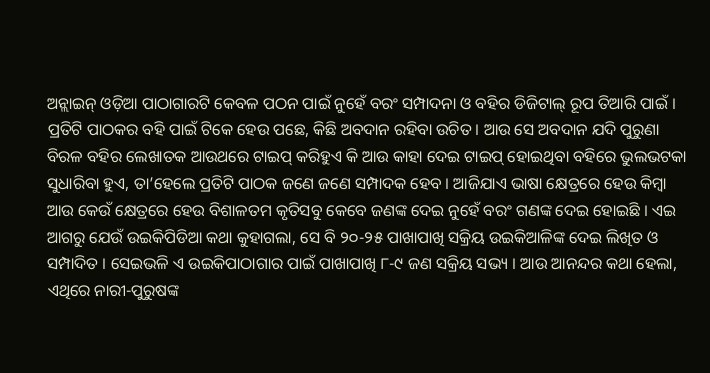ଅନ୍ଲାଇନ୍ ଓଡ଼ିଆ ପାଠାଗାରଟି କେବଳ ପଠନ ପାଇଁ ନୁହେଁ ବରଂ ସମ୍ପାଦନା ଓ ବହିର ଡିଜିଟାଲ୍ ରୂପ ତିଆରି ପାଇଁ । ପ୍ରତିଟି ପାଠକର ବହି ପାଇଁ ଟିକେ ହେଉ ପଛେ, କିଛି ଅବଦାନ ରହିବା ଉଚିତ । ଆଉ ସେ ଅବଦାନ ଯଦି ପୁରୁଣା ବିରଳ ବହିର ଲେଖାତକ ଆଉଥରେ ଟାଇପ୍ କରିହୁଏ କି ଆଉ କାହା ଦେଇ ଟାଇପ୍ ହୋଇଥିବା ବହିରେ ଭୁଲଭଟକା ସୁଧାରିବା ହୁଏ, ତା’ହେଲେ ପ୍ରତିଟି ପାଠକ ଜଣେ ଜଣେ ସମ୍ପାଦକ ହେବ । ଆଜିଯାଏ ଭାଷା କ୍ଷେତ୍ରରେ ହେଉ କିମ୍ବା ଆଉ କେଉଁ କ୍ଷେତ୍ରରେ ହେଉ ବିଶାଳତମ କୃତିସବୁ କେବେ ଜଣଙ୍କ ଦେଇ ନୁହେଁ ବରଂ ଗଣଙ୍କ ଦେଇ ହୋଇଛି । ଏଇ ଆଗରୁ ଯେଉଁ ଉଇକିପିଡିଆ କଥା କୁହାଗଲା, ସେ ବି ୨୦-୨୫ ପାଖାପାଖି ସକ୍ରିୟ ଉଇକିଆଳିଙ୍କ ଦେଇ ଲିଖିତ ଓ ସମ୍ପାଦିତ । ସେଇଭଳି ଏ ଉଇକିପାଠାଗାର ପାଇଁ ପାଖାପାଖି ୮-୯ ଜଣ ସକ୍ରିୟ ସଭ୍ୟ । ଆଉ ଆନନ୍ଦର କଥା ହେଲା, ଏଥିରେ ନାରୀ-ପୁରୁଷଙ୍କ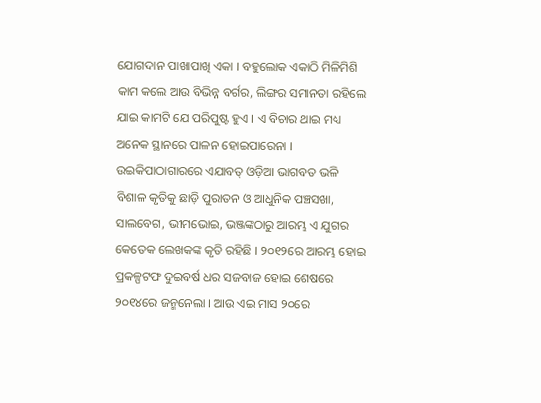ଯୋଗଦାନ ପାଖାପାଖି ଏକା । ବହୁଲୋକ ଏକାଠି ମିଳିମିଶି କାମ କଲେ ଆଉ ବିଭିନ୍ନ ବର୍ଗର, ଲିଙ୍ଗର ସମାନତା ରହିଲେ ଯାଇ କାମଟି ଯେ ପରିପୁଷ୍ଟ ହୁଏ । ଏ ବିଚାର ଥାଇ ମଧ୍ୟ ଅନେକ ସ୍ଥାନରେ ପାଳନ ହୋଇପାରେନା । ଉଇକିପାଠାଗାରରେ ଏଯାବତ୍ ଓଡ଼ିଆ ଭାଗବତ ଭଳି ବିଶାଳ କୃତିକୁ ଛାଡ଼ି ପୁରାତନ ଓ ଆଧୁନିକ ପଞ୍ଚସଖା, ସାଲବେଗ, ଭୀମଭୋଇ, ଭଞ୍ଜଙ୍କଠାରୁ ଆରମ୍ଭ ଏ ଯୁଗର କେତେକ ଲେଖକଙ୍କ କୃତି ରହିଛି । ୨୦୧୨ରେ ଆରମ୍ଭ ହୋଇ ପ୍ରକଳ୍ପଟଫ ଦୁଇବର୍ଷ ଧର ସଜବାଜ ହୋଇ ଶେଷରେ ୨୦୧୪ରେ ଜନ୍ମନେଲା । ଆଉ ଏଇ ମାସ ୨୦ରେ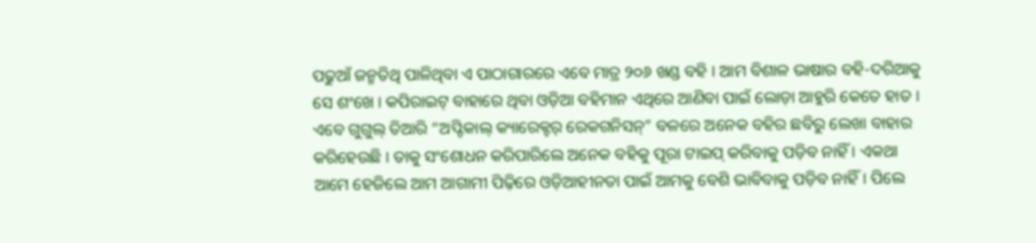ପଢୁଆଁ ଜନ୍ମତିଥି ପାଳିଥିବା ଏ ପାଠାଗାରରେ ଏବେ ମାତ୍ର ୨୦୬ ଖଣ୍ଡ ବହି । ଆମ ବିଶାଳ ଭାଷାର ବହି-ଦରିଆକୁ ସେ ଶଂଖେ । କପିରାଇଟ୍ ବାହାରେ ଥିବା ଓଡ଼ିଆ ବହିମାନ ଏଥିରେ ଆଣିବା ପାଇଁ ଲୋଡ଼ା ଆହୁରି କେତେ ହାତ । ଏବେ ଗୁଗୁଲ୍ ତିଆରି “ଅପ୍ଟିକାଲ୍ କ୍ୟାରେକ୍ଟର୍ ରେକଗନିସନ୍” ବଳରେ ଅନେକ ବହିର ଛବିରୁ ଲେଖା ବାହାର କରିହେଉଛି । ତାକୁ ସଂଶୋଧନ କରିପାରିଲେ ଅନେକ ବହିକୁ ପୂରା ଟାଇପ୍ କରିବାକୁ ପଡ଼ିବ ନାହିଁ । ଏକଥା ଆମେ ହେଜିଲେ ଆମ ଆଗାମୀ ପିଢ଼ିରେ ଓଡ଼ିଆହୀନତା ପାଇଁ ଆମକୁ ବେଶି ଭାବିବାକୁ ପଡ଼ିବ ନାହିଁ। ପିଲେ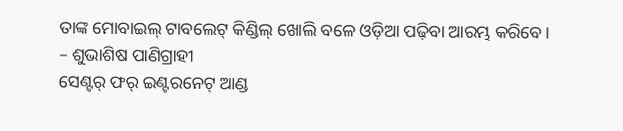ତାଙ୍କ ମୋବାଇଲ୍ ଟାବଲେଟ୍ କିଣ୍ଡିଲ୍ ଖୋଲି ବଳେ ଓଡ଼ିଆ ପଢ଼ିବା ଆରମ୍ଭ କରିବେ।
– ଶୁଭାଶିଷ ପାଣିଗ୍ରାହୀ
ସେଣ୍ଟର୍ ଫର୍ ଇଣ୍ଟରନେଟ୍ ଆଣ୍ଡ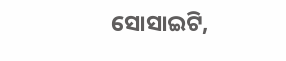ସୋସାଇଟି,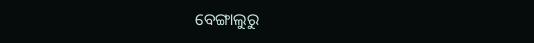ବେଙ୍ଗାଲୁରୁ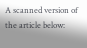A scanned version of the article below: